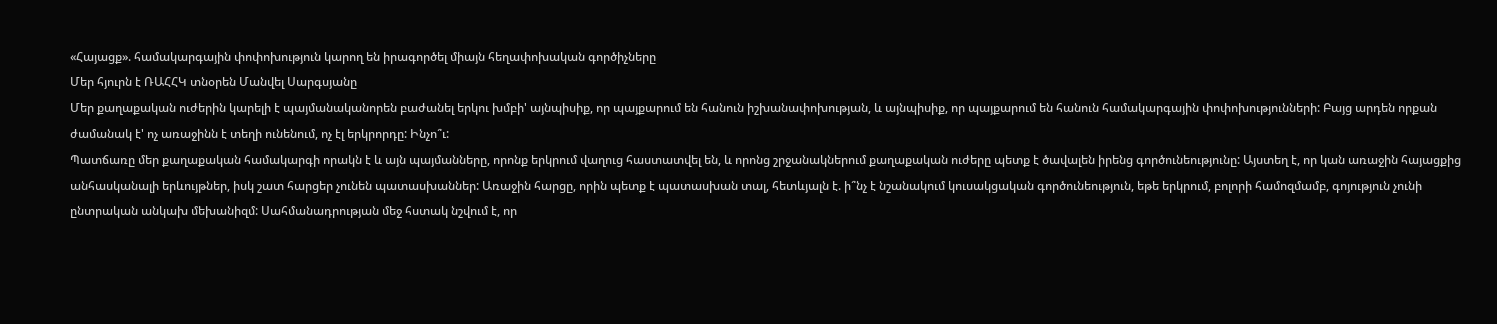«Հայացք». համակարգային փոփոխություն կարող են իրագործել միայն հեղափոխական գործիչները
Մեր հյուրն է ՌԱՀՀԿ տնօրեն Մանվել Սարգսյանը
Մեր քաղաքական ուժերին կարելի է պայմանականորեն բաժանել երկու խմբի' այնպիսիք, որ պայքարում են հանուն իշխանափոխության, և այնպիսիք, որ պայքարում են հանուն համակարգային փոփոխությունների: Բայց արդեն որքան ժամանակ է' ոչ առաջինն է տեղի ունենում, ոչ էլ երկրորդը: Ինչո՞ւ:
Պատճառը մեր քաղաքական համակարգի որակն է և այն պայմանները, որոնք երկրում վաղուց հաստատվել են, և որոնց շրջանակներում քաղաքական ուժերը պետք է ծավալեն իրենց գործունեությունը: Այստեղ է, որ կան առաջին հայացքից անհասկանալի երևույթներ, իսկ շատ հարցեր չունեն պատասխաններ: Առաջին հարցը, որին պետք է պատասխան տալ, հետևյալն է. ի՞նչ է նշանակում կուսակցական գործունեություն, եթե երկրում, բոլորի համոզմամբ, գոյություն չունի ընտրական անկախ մեխանիզմ: Սահմանադրության մեջ հստակ նշվում է, որ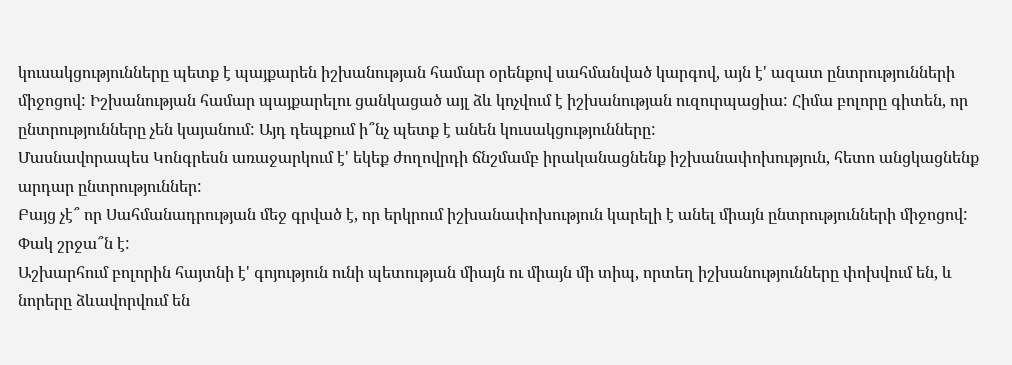կուսակցությունները պետք է պայքարեն իշխանության համար օրենքով սահմանված կարգով, այն է' ազատ ընտրությունների միջոցով: Իշխանության համար պայքարելու ցանկացած այլ ձև կոչվում է իշխանության ուզուրպացիա: Հիմա բոլորը գիտեն, որ ընտրությունները չեն կայանում: Այդ դեպքում ի՞նչ պետք է անեն կուսակցությունները:
Մասնավորապես Կոնգրեսն առաջարկում է' եկեք ժողովրդի ճնշմամբ իրականացնենք իշխանափոխություն, հետո անցկացնենք արդար ընտրություններ:
Բայց չէ՞ որ Սահմանադրության մեջ գրված է, որ երկրում իշխանափոխություն կարելի է անել միայն ընտրությունների միջոցով:
Փակ շրջա՞ն է:
Աշխարհում բոլորին հայտնի է' գոյություն ունի պետության միայն ու միայն մի տիպ, որտեղ իշխանությունները փոխվում են, և նորերը ձևավորվում են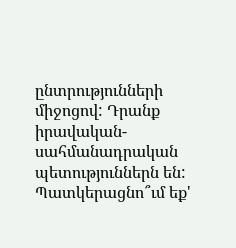ընտրությունների միջոցով: Դրանք իրավական-սահմանադրական պետություններն են: Պատկերացնո՞ւմ եք'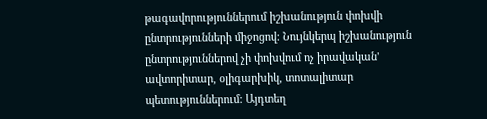թագավորություններում իշխանություն փոխվի ընտրությունների միջոցով: Նույնկերպ իշխանություն ընտրություններով չի փոխվում ոչ իրավական' ավտորիտար, օլիգարխիկ, տոտալիտար պետություններում: Այդտեղ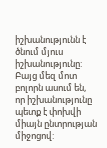իշխանությունն է ծնում մյուս իշխանությունը: Բայց մեզ մոտ բոլորն ասում են, որ իշխանությունը պետք է փոխվի միայն ընտրության միջոցով: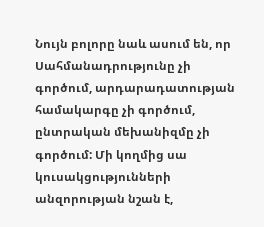Նույն բոլորը նաև ասում են, որ Սահմանադրությունը չի գործում, արդարադատության համակարգը չի գործում, ընտրական մեխանիզմը չի գործում: Մի կողմից սա կուսակցությունների անզորության նշան է,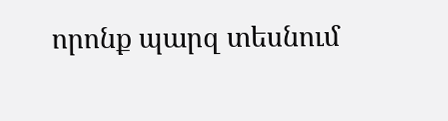որոնք պարզ տեսնում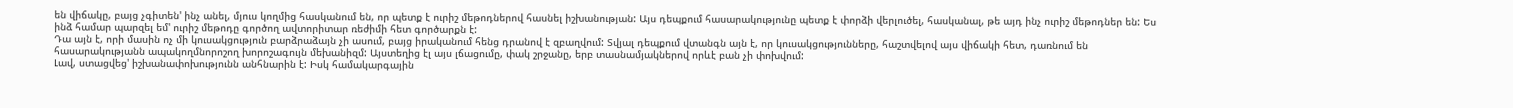են վիճակը, բայց չգիտեն' ինչ անել, մյուս կողմից հասկանում են, որ պետք է ուրիշ մեթոդներով հասնել իշխանության: Այս դեպքում հասարակությունը պետք է փորձի վերլուծել, հասկանալ, թե այդ ինչ ուրիշ մեթոդներ են: Ես ինձ համար պարզել եմ' ուրիշ մեթոդը գործող ավտորիտար ռեժիմի հետ գործարքն է:
Դա այն է, որի մասին ոչ մի կուսակցություն բարձրաձայն չի ասում, բայց իրականում հենց դրանով է զբաղվում: Տվյալ դեպքում վտանգն այն է, որ կուսակցությունները, հաշտվելով այս վիճակի հետ, դառնում են հասարակությանն ապակողմնորոշող խորոշագույն մեխանիզմ: Այստեղից էլ այս լճացումը, փակ շրջանը, երբ տասնամյակներով որևէ բան չի փոխվում:
Լավ, ստացվեց' իշխանափոխությունն անհնարին է: Իսկ համակարգային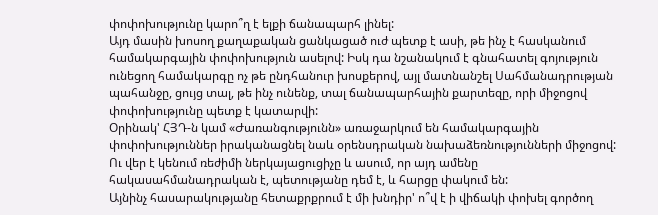փոփոխությունը կարո՞ղ է ելքի ճանապարհ լինել:
Այդ մասին խոսող քաղաքական ցանկացած ուժ պետք է ասի, թե ինչ է հասկանում համակարգային փոփոխություն ասելով: Իսկ դա նշանակում է գնահատել գոյություն ունեցող համակարգը ոչ թե ընդհանուր խոսքերով, այլ մատնանշել Սահմանադրության պահանջը, ցույց տալ, թե ինչ ունենք, տալ ճանապարհային քարտեզը, որի միջոցով փոփոխությունը պետք է կատարվի:
Օրինակ' ՀՅԴ-ն կամ «Ժառանգությունն» առաջարկում են համակարգային փոփոխություններ իրականացնել նաև օրենսդրական նախաձեռնությունների միջոցով:
Ու վեր է կենում ռեժիմի ներկայացուցիչը և ասում, որ այդ ամենը հակասահմանադրական է, պետությանը դեմ է, և հարցը փակում են:
Այնինչ հասարակությանը հետաքրքրում է մի խնդիր' ո՞վ է ի վիճակի փոխել գործող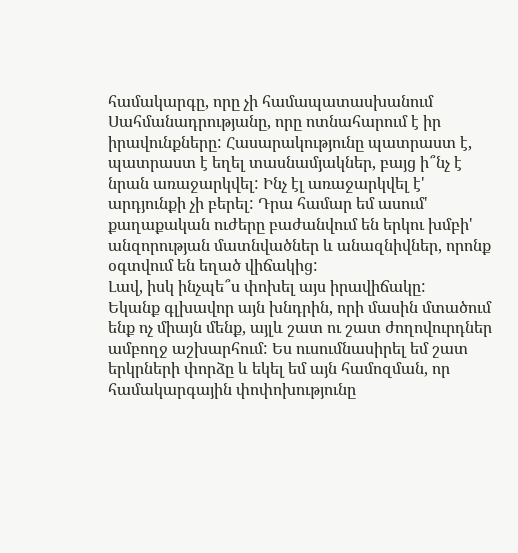համակարգը, որը չի համապատասխանում Սահմանադրությանը, որը ոտնահարում է իր իրավունքները: Հասարակությունը պատրաստ է, պատրաստ է եղել տասնամյակներ, բայց ի՞նչ է նրան առաջարկվել: Ինչ էլ առաջարկվել է' արդյունքի չի բերել: Դրա համար եմ ասում' քաղաքական ուժերը բաժանվում են երկու խմբի' անզորության մատնվածներ և անազնիվներ, որոնք օգտվում են եղած վիճակից:
Լավ, իսկ ինչպե՞ս փոխել այս իրավիճակը:
Եկանք գլխավոր այն խնդրին, որի մասին մտածում ենք ոչ միայն մենք, այլև շատ ու շատ ժողովուրդներ ամբողջ աշխարհում: Ես ուսումնասիրել եմ շատ երկրների փորձը և եկել եմ այն համոզման, որ համակարգային փոփոխությունը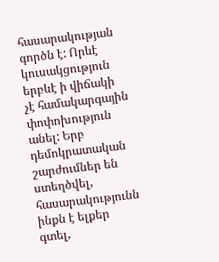հասարակության գործն է: Որևէ կուսակցություն երբևէ ի վիճակի չէ համակարգային փոփոխություն անել: Երբ դեմոկրատական շարժումներ են ստեղծվել, հասարակությունն ինքն է ելքեր գտել,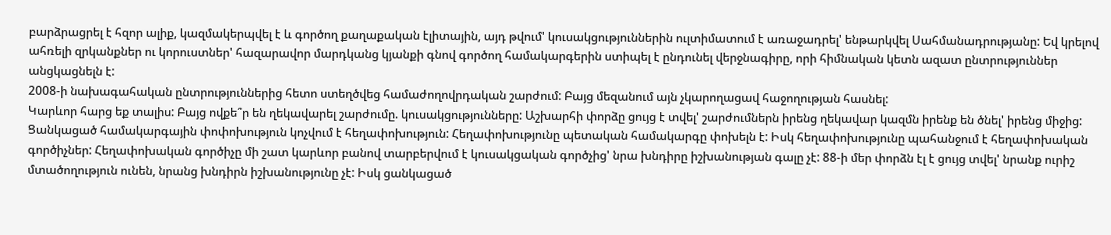բարձրացրել է հզոր ալիք, կազմակերպվել է և գործող քաղաքական էլիտային, այդ թվում' կուսակցություններին ուլտիմատում է առաջադրել' ենթարկվել Սահմանադրությանը: Եվ կրելով ահռելի զրկանքներ ու կորուստներ' հազարավոր մարդկանց կյանքի գնով գործող համակարգերին ստիպել է ընդունել վերջնագիրը, որի հիմնական կետն ազատ ընտրություններ անցկացնելն է:
2008-ի նախագահական ընտրություններից հետո ստեղծվեց համաժողովրդական շարժում: Բայց մեզանում այն չկարողացավ հաջողության հասնել:
Կարևոր հարց եք տալիս: Բայց ովքե՞ր են ղեկավարել շարժումը. կուսակցությունները: Աշխարհի փորձը ցույց է տվել' շարժումներն իրենց ղեկավար կազմն իրենք են ծնել' իրենց միջից: Ցանկացած համակարգային փոփոխություն կոչվում է հեղափոխություն: Հեղափոխությունը պետական համակարգը փոխելն է: Իսկ հեղափոխությունը պահանջում է հեղափոխական գործիչներ: Հեղափոխական գործիչը մի շատ կարևոր բանով տարբերվում է կուսակցական գործչից' նրա խնդիրը իշխանության գալը չէ: 88-ի մեր փորձն էլ է ցույց տվել' նրանք ուրիշ մտածողություն ունեն, նրանց խնդիրն իշխանությունը չէ: Իսկ ցանկացած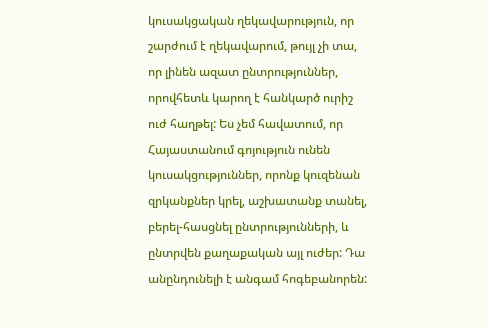կուսակցական ղեկավարություն, որ շարժում է ղեկավարում, թույլ չի տա, որ լինեն ազատ ընտրություններ, որովհետև կարող է հանկարծ ուրիշ ուժ հաղթել: Ես չեմ հավատում, որ Հայաստանում գոյություն ունեն կուսակցություններ, որոնք կուզենան զրկանքներ կրել, աշխատանք տանել, բերել-հասցնել ընտրությունների, և ընտրվեն քաղաքական այլ ուժեր: Դա անընդունելի է անգամ հոգեբանորեն: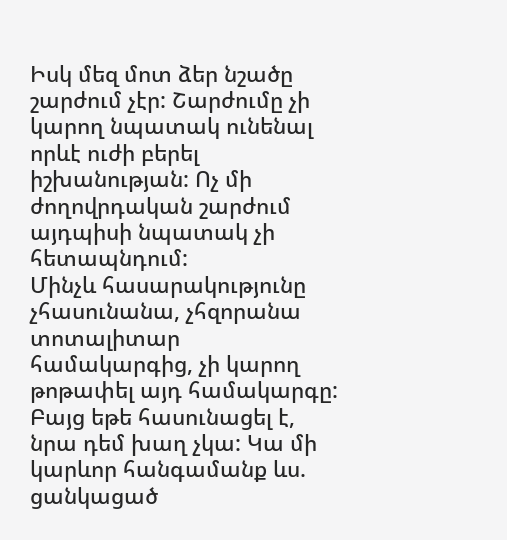Իսկ մեզ մոտ ձեր նշածը շարժում չէր: Շարժումը չի կարող նպատակ ունենալ որևէ ուժի բերել իշխանության: Ոչ մի ժողովրդական շարժում այդպիսի նպատակ չի հետապնդում:
Մինչև հասարակությունը չհասունանա, չհզորանա տոտալիտար համակարգից, չի կարող թոթափել այդ համակարգը: Բայց եթե հասունացել է, նրա դեմ խաղ չկա: Կա մի կարևոր հանգամանք ևս. ցանկացած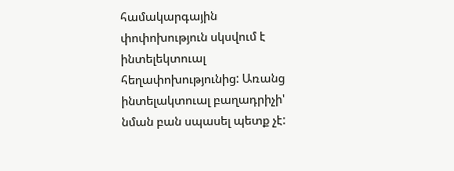համակարգային փոփոխություն սկսվում է ինտելեկտուալ հեղափոխությունից: Առանց ինտելակտուալ բաղադրիչի' նման բան սպասել պետք չէ: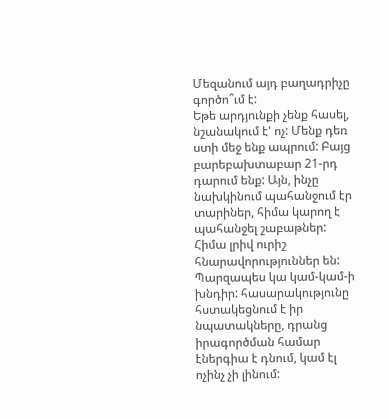Մեզանում այդ բաղադրիչը գործո՞ւմ է:
Եթե արդյունքի չենք հասել, նշանակում է' ոչ: Մենք դեռ ստի մեջ ենք ապրում: Բայց բարեբախտաբար 21-րդ դարում ենք: Այն, ինչը նախկինում պահանջում էր տարիներ, հիմա կարող է պահանջել շաբաթներ: Հիմա լրիվ ուրիշ հնարավորություններ են: Պարզապես կա կամ-կամ-ի խնդիր: հասարակությունը հստակեցնում է իր նպատակները, դրանց իրագործման համար էներգիա է դնում, կամ էլ ոչինչ չի լինում: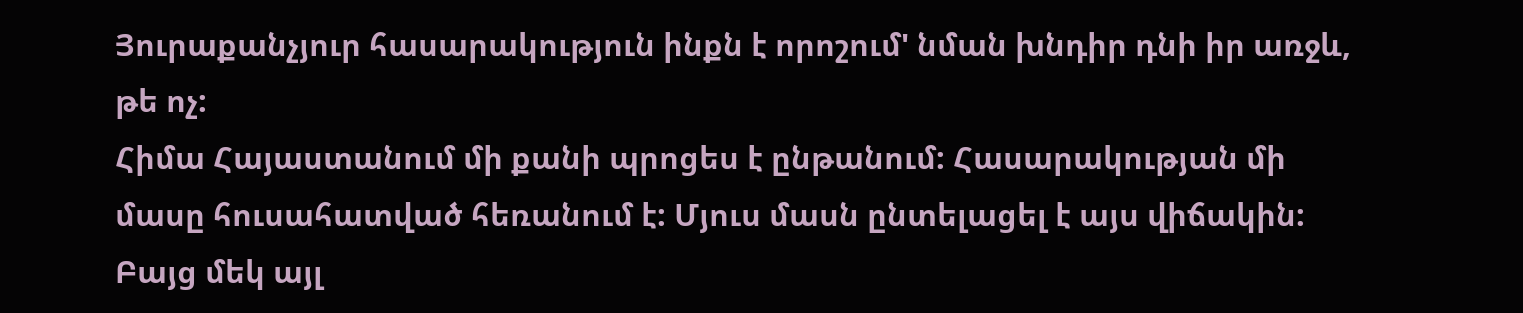Յուրաքանչյուր հասարակություն ինքն է որոշում' նման խնդիր դնի իր առջև, թե ոչ:
Հիմա Հայաստանում մի քանի պրոցես է ընթանում: Հասարակության մի մասը հուսահատված հեռանում է: Մյուս մասն ընտելացել է այս վիճակին: Բայց մեկ այլ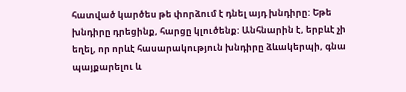հատված կարծես թե փորձում է դնել այդ խնդիրը: Եթե խնդիրը դրեցինք, հարցը կլուծենք: Անհնարին է, երբևէ չի եղել, որ որևէ հասարակություն խնդիրը ձևակերպի, գնա պայքարելու և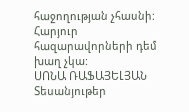հաջողության չհասնի: Հարյուր հազարավորների դեմ խաղ չկա:
ՍՈՆԱ ՌԱՖԱՅԵԼՅԱՆ
Տեսանյութեր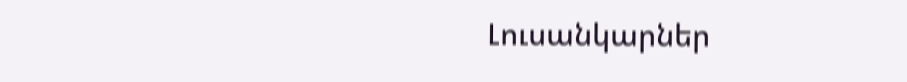Լուսանկարներ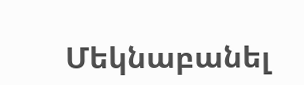Մեկնաբանել